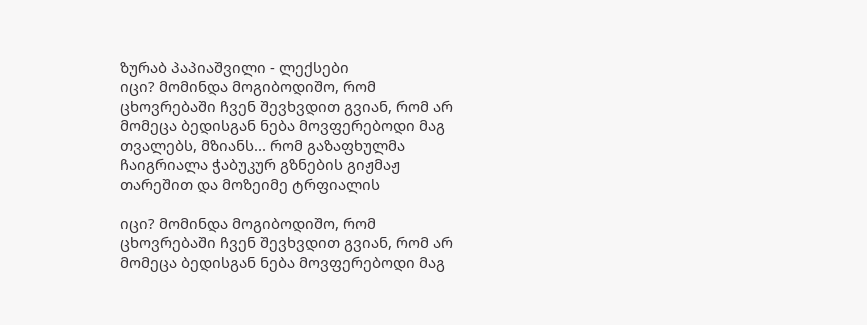ზურაბ პაპიაშვილი - ლექსები
იცი? მომინდა მოგიბოდიშო, რომ ცხოვრებაში ჩვენ შევხვდით გვიან, რომ არ მომეცა ბედისგან ნება მოვფერებოდი მაგ თვალებს, მზიანს... რომ გაზაფხულმა ჩაიგრიალა ჭაბუკურ გზნების გიჟმაჟ თარეშით და მოზეიმე ტრფიალის

იცი? მომინდა მოგიბოდიშო, რომ ცხოვრებაში ჩვენ შევხვდით გვიან, რომ არ მომეცა ბედისგან ნება მოვფერებოდი მაგ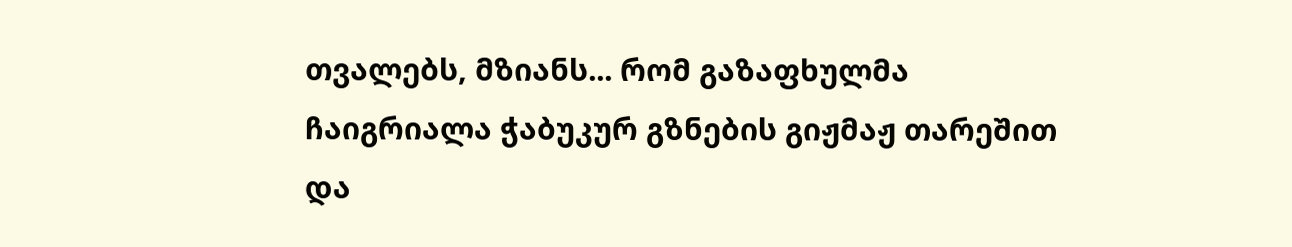თვალებს, მზიანს... რომ გაზაფხულმა ჩაიგრიალა ჭაბუკურ გზნების გიჟმაჟ თარეშით და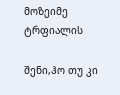მოზეიმე ტრფიალის

შენი,ჰო თუ კი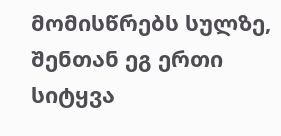მომისწრებს სულზე, შენთან ეგ ერთი სიტყვა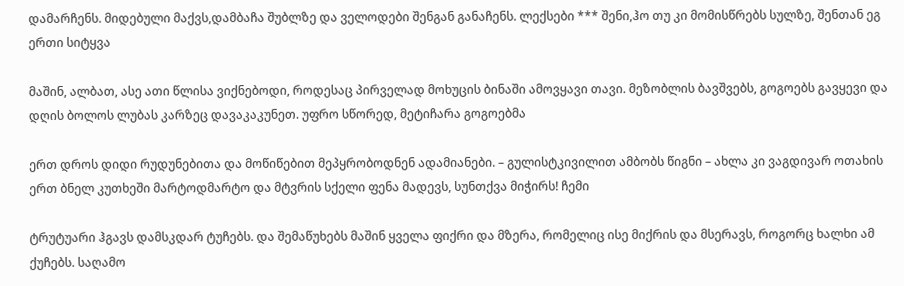დამარჩენს. მიდებული მაქვს,დამბაჩა შუბლზე და ველოდები შენგან განაჩენს. ლექსები *** შენი,ჰო თუ კი მომისწრებს სულზე, შენთან ეგ ერთი სიტყვა

მაშინ, ალბათ, ასე ათი წლისა ვიქნებოდი, როდესაც პირველად მოხუცის ბინაში ამოვყავი თავი. მეზობლის ბავშვებს, გოგოებს გავყევი და დღის ბოლოს ლუბას კარზეც დავაკაკუნეთ. უფრო სწორედ, მეტიჩარა გოგოებმა

ერთ დროს დიდი რუდუნებითა და მოწიწებით მეპყრობოდნენ ადამიანები. – გულისტკივილით ამბობს წიგნი – ახლა კი ვაგდივარ ოთახის ერთ ბნელ კუთხეში მარტოდმარტო და მტვრის სქელი ფენა მადევს, სუნთქვა მიჭირს! ჩემი

ტრუტუარი ჰგავს დამსკდარ ტუჩებს. და შემაწუხებს მაშინ ყველა ფიქრი და მზერა, რომელიც ისე მიქრის და მსერავს, როგორც ხალხი ამ ქუჩებს. საღამო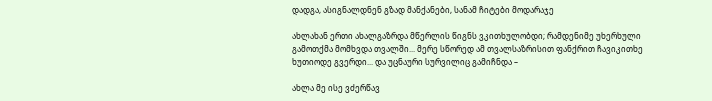დადგა, ასიგნალდნენ გზად მანქანები, სანამ ჩიტები მოდარაჯე

ახლახან ერთი ახალგაზრდა მწერლის წიგნს ვკითხულობდი; რამდენიმე უხერხული გამოთქმა მომხვდა თვალში... მერე სწორედ ამ თვალსაზრისით ფანქრით ჩავიკითხე ხუთიოდე გვერდი... და უცნაური სურვილიც გამიჩნდა –

ახლა მე ისე ვძერწავ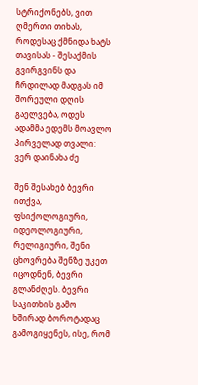სტრიქონებს, ვით ღმერთი თიხას, როდესაც ქმნიდა ხატს თავისას - შესაქმის გვირგვინს და ჩრდილად მადგას იმ შორეული დღის გაელვება, ოდეს ადამმა ედემს მოავლო პირველად თვალი: ვერ დაინახა ძე

შენ შესახებ ბევრი ითქვა, ფსიქოლოგიური, იდეოლოგიური, რელიგიური, შენი ცხოვრება შენზე უკეთ იცოდნენ, ბევრი გლანძღეს. ბევრი საკითხის გამო ხშირად ბოროტადაც გამოგიყენეს, ისე, რომ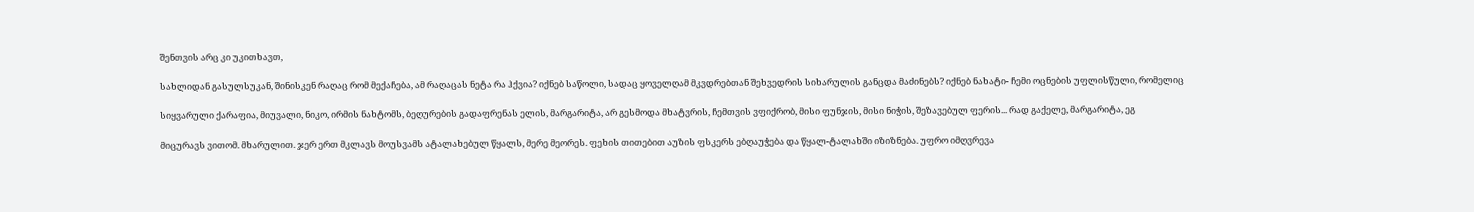შენთვის არც კი უკითხავთ,

სახლიდან გასულსუკან, შინისკენ რაღაც რომ მექაჩება, ამ რაღაცას ნეტა რა ჰქვია? იქნებ საწოლი, სადაც ყოველღამ მკვდრებთან შეხვედრის სიხარულის განცდა მაძინებს? იქნებ ნახატი- ჩემი ოცნების უფლისწული, რომელიც

სიყვარული ქარაფია, მიუვალი, ნიკო, ირმის ნახტომს, ბეღურების გადაფრენას ელის, მარგარიტა, არ გესმოდა მხატვრის, ჩემთვის ვფიქრობ, მისი ფუნჯის, მისი ნიჭის, შეზავებულ ფერის... რად გაქელე, მარგარიტა, ეგ

მიცურავს ვითომ. მხარულით. ჯერ ერთ მკლავს მოუსვამს ატალახებულ წყალს, მერე მეორეს. ფეხის თითებით აუზის ფსკერს ებღაუჭება და წყალ-ტალახში იზიზნება. უფრო იმღვრევა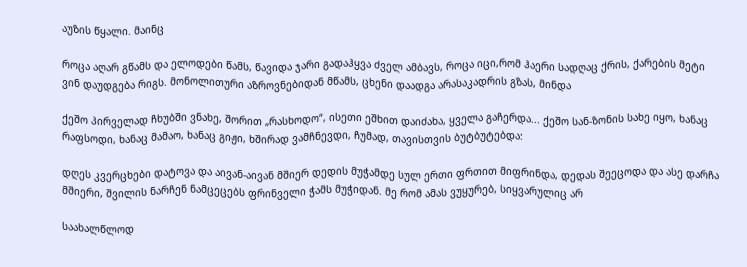აუზის წყალი. მაინც

როცა აღარ გწამს და ელოდები წამს, წავიდა ჯარი გადაჰყვა ძველ ამბავს, როცა იცი,რომ ჰაერი სადღაც ქრის, ქარების მეტი ვინ დაუდგება რიგს. მონოლითური აზროვნებიდან მწამს, ცხენი დაადგა არასაკადრის გზას, მინდა

ქეშო პირველად ჩხუბში ვნახე, შორით „რასხოდო“, ისეთი ეშხით დაიძახა, ყველა გაჩერდა... ქეშო სან-ზონის სახე იყო, ხანაც რაფსოდი, ხანაც მამაო, ხანაც გიჟი, ხშირად ვამჩნევდი, ჩუმად, თავისთვის ბუტბუტებდა:

დღეს კვერცხები დატოვა და აივან-აივან მშიერ დედის მუჭამდე სულ ერთი ფრთით მიფრინდა, დედას შეეცოდა და ასე დარჩა მშიერი, შვილის ნარჩენ ნამცეცებს ფრინველი ჭამს მუჭიდან. მე რომ ამას ვუყურებ, სიყვარულიც არ

საახალწლოდ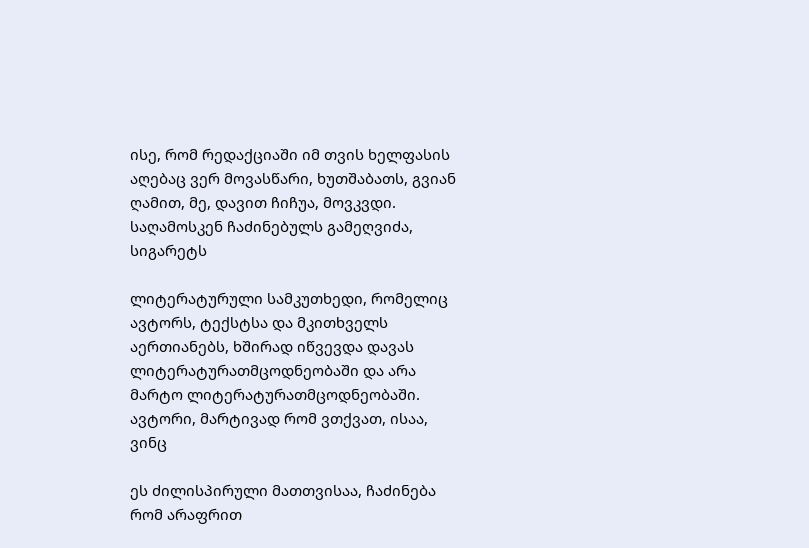ისე, რომ რედაქციაში იმ თვის ხელფასის აღებაც ვერ მოვასწარი, ხუთშაბათს, გვიან ღამით, მე, დავით ჩიჩუა, მოვკვდი. საღამოსკენ ჩაძინებულს გამეღვიძა, სიგარეტს

ლიტერატურული სამკუთხედი, რომელიც ავტორს, ტექსტსა და მკითხველს აერთიანებს, ხშირად იწვევდა დავას ლიტერატურათმცოდნეობაში და არა მარტო ლიტერატურათმცოდნეობაში. ავტორი, მარტივად რომ ვთქვათ, ისაა, ვინც

ეს ძილისპირული მათთვისაა, ჩაძინება რომ არაფრით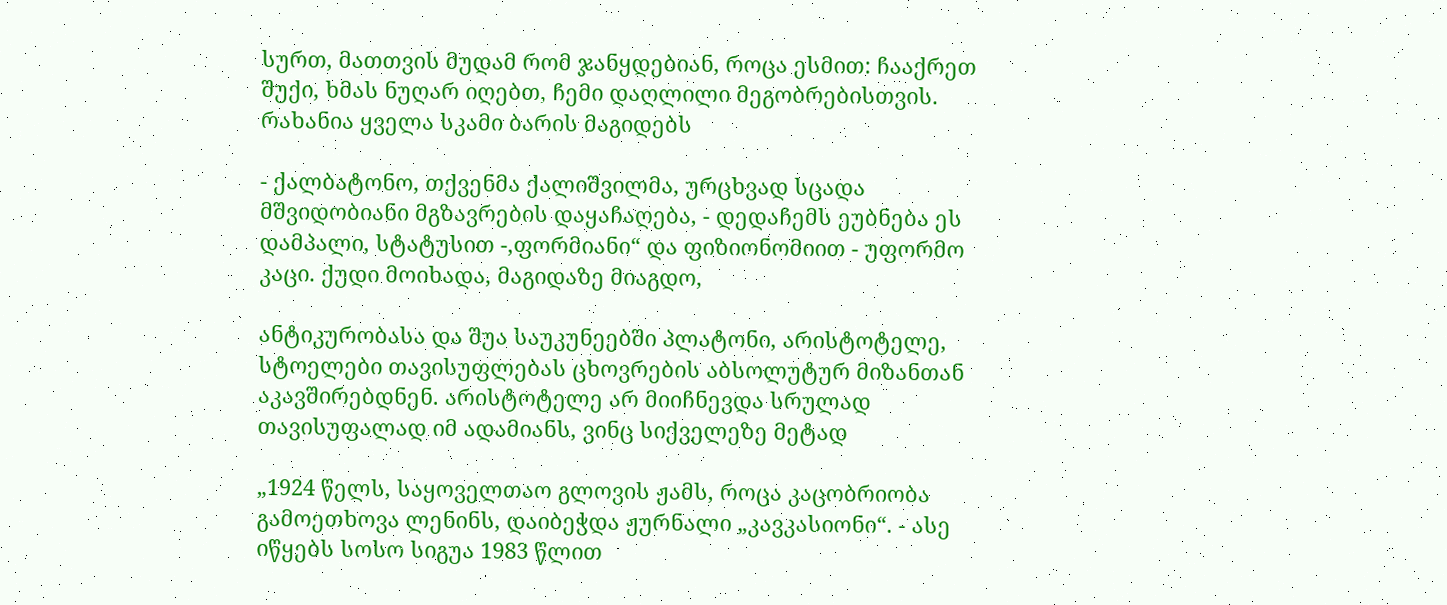სურთ, მათთვის მუდამ რომ ჯანყდებიან, როცა ესმით: ჩააქრეთ შუქი, ხმას ნუღარ იღებთ, ჩემი დაღლილი მეგობრებისთვის. რახანია ყველა სკამი ბარის მაგიდებს

- ქალბატონო, თქვენმა ქალიშვილმა, ურცხვად სცადა მშვიდობიანი მგზავრების დაყაჩაღება, - დედაჩემს ეუბნება ეს დამპალი, სტატუსით -,ფორმიანი“ და ფიზიონომიით - უფორმო კაცი. ქუდი მოიხადა, მაგიდაზე მიაგდო,

ანტიკურობასა და შუა საუკუნეებში პლატონი, არისტოტელე, სტოელები თავისუფლებას ცხოვრების აბსოლუტურ მიზანთან აკავშირებდნენ. არისტოტელე არ მიიჩნევდა სრულად თავისუფალად იმ ადამიანს, ვინც სიქველეზე მეტად

„1924 წელს, საყოველთაო გლოვის ჟამს, როცა კაცობრიობა გამოეთხოვა ლენინს, დაიბეჭდა ჟურნალი „კავკასიონი“. - ასე იწყებს სოსო სიგუა 1983 წლით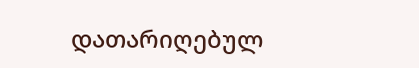დათარიღებულ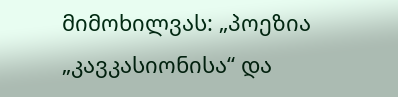მიმოხილვას: „პოეზია „კავკასიონისა“ და